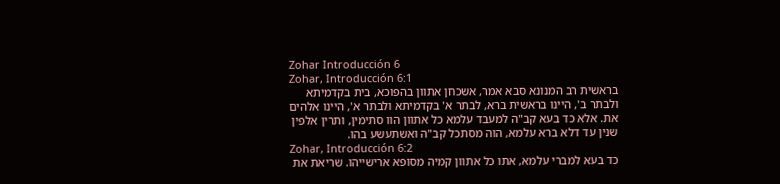Zohar Introducción 6
Zohar, Introducción 6:1
בראשית רב המנונא סבא אמר, אשכחן אתוון בהפוכא, בית בקדמיתא ולבתר ב', היינו בראשית ברא, לבתר א' בקדמיתא ולבתר א', היינו אלהים את. אלא כד בעא קב"ה למעבד עלמא כל אתוון הוו סתימין, ותרין אלפין שנין עד דלא ברא עלמא, הוה מסתכל קב"ה ואשתעשע בהו.
Zohar, Introducción 6:2
כד בעא למברי עלמא, אתו כל אתוון קמיה מסופא ארישייהו. שריאת את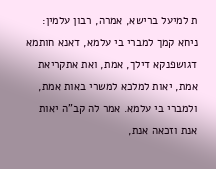ת למיעל ברישא, אמרה, רבון עלמין: ניחא קמך למברי בי עלמא, דאנא חותמא דגושפנקא דילך, אמת, ואת אתקריאת אמת, יאות למלכא למשרי באות אמת, ולמברי בי עלמא. אמר לה קב"ה יאות אנת וזכאה אנת,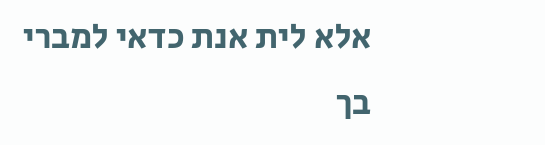אלא לית אנת כדאי למברי בך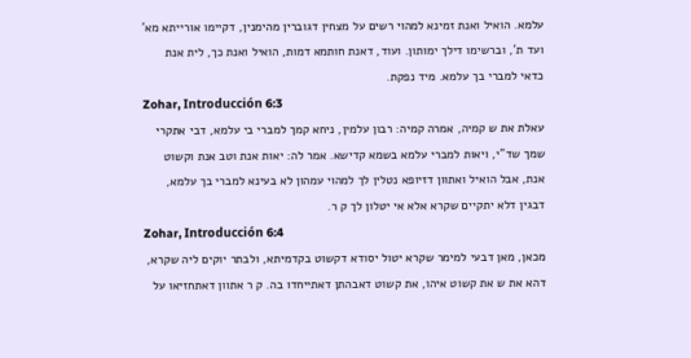עלמא. הואיל ואנת זמינא למהוי רשים על מצחין דגוברין מהימנין, דקיימו אורייתא מא' ועד ת', וברשימו דילך ימותון. ועוד, דאנת חותמא דמות, הואיל ואנת כך, לית אנת כדאי למברי בך עלמא. מיד נפקת.
Zohar, Introducción 6:3
עאלת את ש קמיה, אמרה קמיה: רבון עלמין, ניחא קמך למברי בי עלמא, דבי אתקרי שמך שד"י, ויאות למברי עלמא בשמא קדישא. אמר לה: יאות אנת וטב אנת וקשוט אנת, אבל הואיל ואתוון דזיופא נטלין לך למהוי עמהון לא בעינא למברי בך עלמא, דבגין דלא יתקיים שקרא אלא אי יטלון לך ק ר.
Zohar, Introducción 6:4
מכאן, מאן דבעי למימר שקרא יטול יסודא דקשוט בקדמיתא, ולבתר יוקים ליה שקרא, דהא את ש את קשוט איהו, את קשוט דאבהתן דאתייחדו בה. ק ר אתוון דאתחזיאו על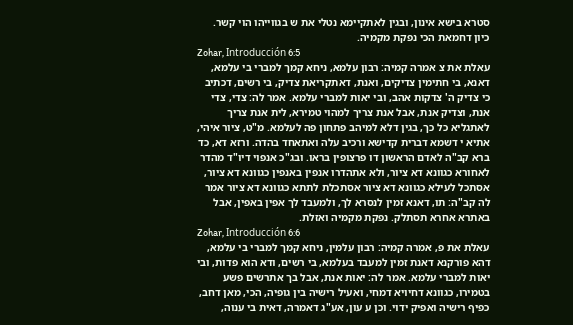סטרא בישא אינון, ובגין לאתקיימא נטלי את ש בגווייהו הוי קשר. כיון דחמאת הכי נפקת מקמיה.
Zohar, Introducción 6:5
עאלת את צ אמרה קמיה: רבון עלמא, ניחא קמך למברי בי עלמא, דאנא, בי חתימין צדיקים, ואנת, דאתקריאת צדיק, בי רשים, דכתיב כי צדיק ה' צדקות אהב, ובי יאות למברי עלמא. אמר לה: צדי, צדי אנת, וצדיק אנת, אבל אנת צריך למהוי טמירא, לית אנת צריך לאתגליא כל כך, בגין דלא למיהב פתחון פה לעלמא. מ"ט, ציור איהי, אתיא י דשמא דברית קדישא ורכיב עלה ואתאחד בהדה. ורזא דא, כד ברא קב"ה לאדם הראשון דו פרצופין בראו. ובג"כ אנפוי דיו"ד מהדר לאחורא כגוונא דא ציור, ולא אתהדרו אנפין באנפין כגוונא דא ציור, אסתכל לעילא כגוונא דא ציור אסתכלת לתתא כגוונא דא ציור אמר לה קב"ה: תו, דאנא זמין לנסרא לך, ולמעבד לך אפין באפין, אבל באתרא אחרא תסתלק. נפקת מקמיה ואזלת.
Zohar, Introducción 6:6
עאלת את פ, אמרה קמיה: רבון עלמין, ניחא קמך למברי בי עלמא, דהא פורקנא דאנת זמין למעבד בעלמא, בי רשים, ודא הוא פדות, ובי יאות למברי עלמא. אמר לה: יאות אנת, אבל בך אתרשים פשע בטמירו, כגוונא דחיויא דמחי, ואעיל רישיה בין גופיה, הכי, מאן דחב, כפיף רישיה ואפיק ידוי. וכן ע עון, אע"ג דאמרה, דאית בי ענוה,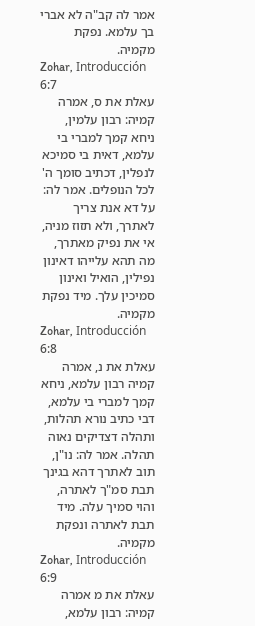אמר לה קב"ה לא אברי בך עלמא. נפקת מקמיה.
Zohar, Introducción 6:7
עאלת את ס, אמרה קמיה: רבון עלמין, ניחא קמך למברי בי עלמא, דאית בי סמיכא לנפלין, דכתיב סומך ה' לכל הנופלים. אמר לה: על דא אנת צריך לאתרך, ולא תזוז מניה, אי את נפיק מאתרך, מה תהא עלייהו דאינון נפילין, הואיל ואינון סמיכין עלך. מיד נפקת מקמיה.
Zohar, Introducción 6:8
עאלת את נ, אמרה קמיה רבון עלמא, ניחא קמך למברי בי עלמא, דבי כתיב נורא תהלות, ותהלה דצדיקים נאוה תהלה. אמר לה: נו"ן, תוב לאתרך דהא בגינך תבת סמ"ך לאתרה, והוי סמיך עלה. מיד תבת לאתרה ונפקת מקמיה.
Zohar, Introducción 6:9
עאלת את מ אמרה קמיה: רבון עלמא,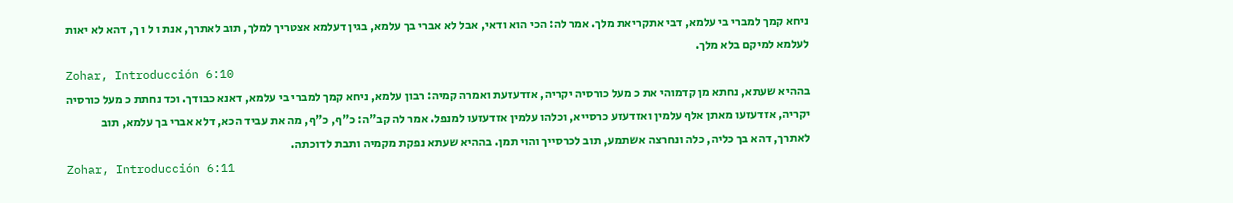ניחא קמך למברי בי עלמא, דבי אתקריאת מלך. אמר לה: הכי הוא ודאי, אבל לא אברי בך עלמא, בגין דעלמא אצטריך למלך, תוב לאתרך, אנת ו ל ו ך, דהא לא יאות לעלמא למיקם בלא מלך.
Zohar, Introducción 6:10
בההיא שעתא, נחתא מן קדמוהי את כ מעל כורסיה יקריה, אזדעזעת ואמרה קמיה: רבון עלמא, ניחא קמך למברי בי עלמא, דאנא כבודך. וכד נחתת כ מעל כורסיה יקריה, אזדעזעו מאתן אלף עלמין ואזדעזע כרסייא, וכלהו עלמין אזדעזעו למנפל. אמר לה קב"ה: כ"ף, כ"ף, מה את עביד הכא, דלא אברי בך עלמא, תוב לאתרך, דהא בך כליה, כלה ונחרצה אשתמע, תוב לכרסייך והוי תמן. בההיא שעתא נפקת מקמיה ותבת לדוכתה.
Zohar, Introducción 6:11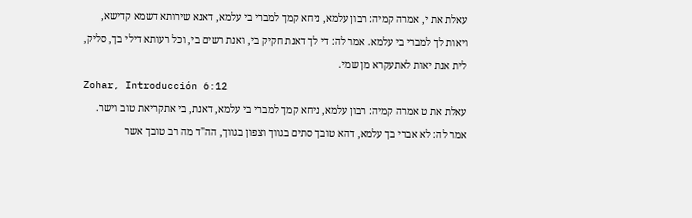עאלת את י, אמרה קמיה: רבון עלמא, ניחא קמך למברי בי עלמא, דאנא שירותא דשמא קדישא, ויאות לך למברי בי עלמא. אמר לה: די לך דאנת חקיק בי, ואנת רשים בי, וכל רעותא דילי בך, סליק, לית אנת יאות לאתעקרא מן שמי.
Zohar, Introducción 6:12
עאלת את ט אמרה קמיה: רבון עלמא, ניחא קמך למברי בי עלמא, דאנת, בי אתקריאת טוב וישר. אמר לה: לא אברי בך עלמא, דהא טובך סתים בגווך וצפון בגווך, הה"ד מה רב טובך אשר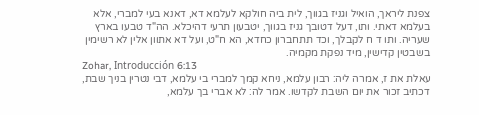צפנת ליראך, הואיל וגניז בגווך, לית ביה חולקא לעלמא דא, דאנא בעי למברי, אלא בעלמא דאתי. ותו, דעל דטובך גניז בגווך, יטבעון תרעי דהיכלא. הה"ד טבעו בארץ שעריה. ותו ד ח לקבלך, וכד תתחברון כחדא, הא ח"ט, ועל דא אתוון אלין לא רשימין בשבטין קדישין, מיד נפקת מקמיה.
Zohar, Introducción 6:13
עאלת את ז, אמרה ליה: רבון עלמא, ניחא קמך למברי בי עלמא, דבי נטרין בניך שבת, דכתיב זכור את יום השבת לקדשו. אמר לה: לא אברי בך עלמא,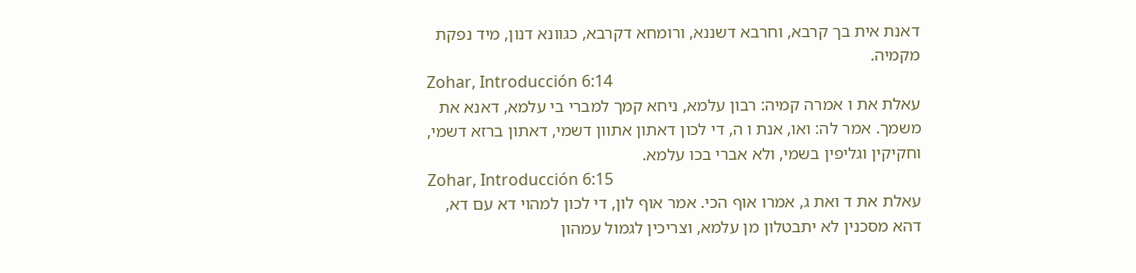דאנת אית בך קרבא, וחרבא דשננא, ורומחא דקרבא, כגוונא דנון, מיד נפקת מקמיה.
Zohar, Introducción 6:14
עאלת את ו אמרה קמיה: רבון עלמא, ניחא קמך למברי בי עלמא, דאנא את משמך. אמר לה: ואו, אנת ו ה, די לכון דאתון אתוון דשמי, דאתון ברזא דשמי, וחקיקין וגליפין בשמי, ולא אברי בכו עלמא.
Zohar, Introducción 6:15
עאלת את ד ואת ג, אמרו אוף הכי. אמר אוף לון, די לכון למהוי דא עם דא, דהא מסכנין לא יתבטלון מן עלמא, וצריכין לגמול עמהון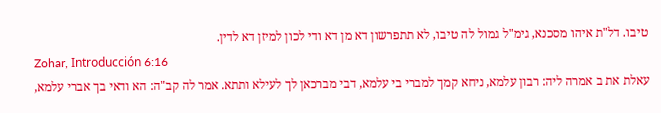טיבו. דל"ת איהו מסכנא, גימ"ל גמול לה טיבו, לא תתפרשון דא מן דא ודי לכון למיזן דא לדין.
Zohar, Introducción 6:16
עאלת את ב אמרה ליה: רבון עלמא, ניחא קמך למברי בי עלמא, דבי מברכאן לך לעילא ותתא. אמר לה קב"ה: הא ודאי בך אברי עלמא,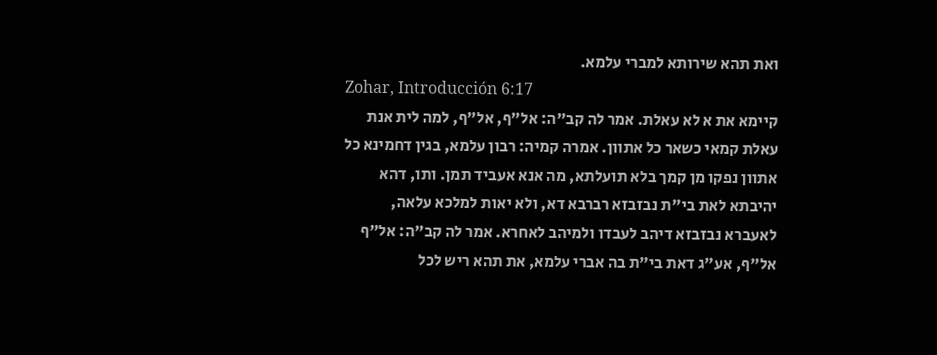ואת תהא שירותא למברי עלמא.
Zohar, Introducción 6:17
קיימא את א לא עאלת. אמר לה קב"ה: אל"ף, אל"ף, למה לית אנת עאלת קמאי כשאר כל אתוון. אמרה קמיה: רבון עלמא, בגין דחמינא כל אתוון נפקו מן קמך בלא תועלתא, מה אנא אעביד תמן. ותו, דהא יהיבתא לאת בי"ת נבזבזא רברבא דא, ולא יאות למלכא עלאה, לאעברא נבזבזא דיהב לעבדו ולמיהב לאחרא. אמר לה קב"ה: אל"ף אל"ף, אע"ג דאת בי"ת בה אברי עלמא, את תהא ריש לכל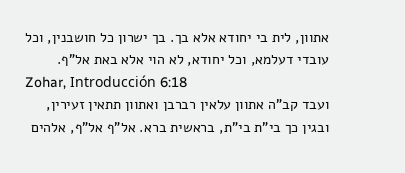אתוון, לית בי יחודא אלא בך. בך ישרון כל חושבנין, וכל עובדי דעלמא, וכל יחודא, לא הוי אלא באת אל"ף.
Zohar, Introducción 6:18
ועבד קב"ה אתוון עלאין רברבן ואתוון תתאין זעירין, ובגין כך בי"ת בי"ת, בראשית ברא. אל"ף אל"ף, אלהים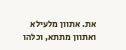את. אתוון מלעילא ואתוון מתתא, וכלהו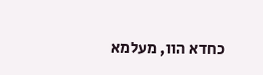כחדא הוו, מעלמא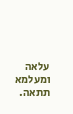עלאה ומעלמא תתאה.